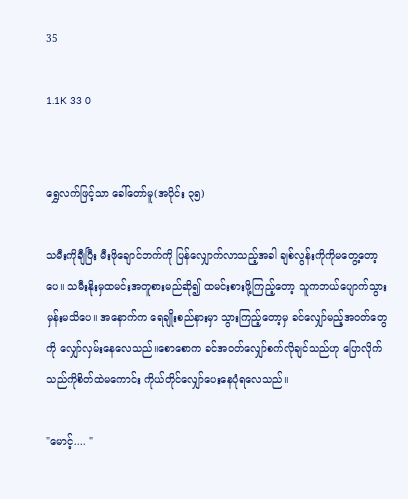35

1.1K 33 0


ရွှေလက်ဖြင့်သာ ခေါ်တော်မူ(အပိုင်း ၃၅)

သမီးကိုချီပြီး မီးဖိုချောင်ဘက်ကို ပြန်လျှောက်လာသည့်အခါ ချစ်လွန်းကိုကိုမတွေ့တော့ပေ။ သမီးနိုးမှထမင်းအတူစားမည်ဆို၍ ထမင်းစားဖို့ကြည့်တော့ သူကဘယ်ပျောက်သွားမှန်းမသိပေ။ အနောက်က ရေချိုးစည်နားမှာ သွားကြည့်တော့မှ ခင်လျှော်မည့်အဝတ်တွေကို လျှော်လှမ်းနေလေသည်။စောစောက ခင်အဝတ်လျှော်စက်လိုချင်သည်ဟု ပြောလိုက်သည်ကိုစိတ်ထဲမကောင်း ကိုယ်တိုင်လျှော်ပေးနေပုံရလေသည်။

"မောင့်.... "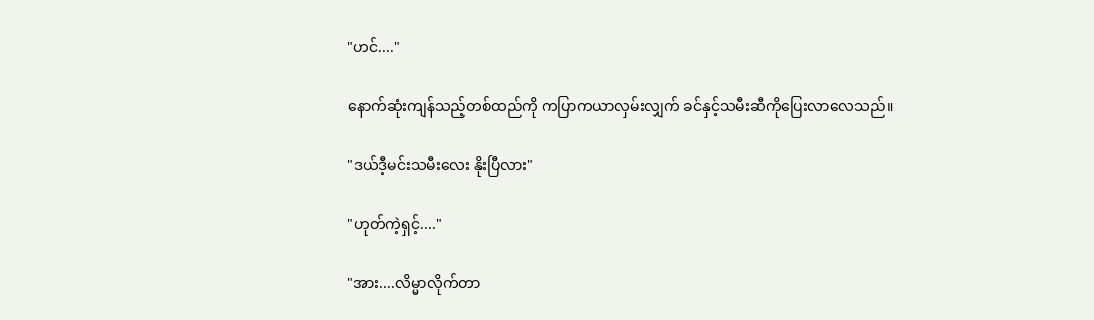"ဟင်...."

နောက်ဆုံးကျန်သည့်တစ်ထည်ကို ကပြာကယာလှမ်းလျှက် ခင်နှင့်သမီးဆီကိုပြေးလာလေသည်။

"ဒယ်ဒီ့မင်းသမီးလေး နိုးပြီလား"

"ဟုတ်ကဲ့ရှင့်...."

"အား....လိမ္မာလိုက်တာ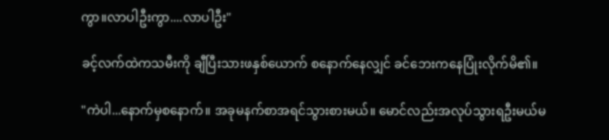ကွာ။လာပါဦးကွာ....လာပါဦး"

ခင့်လက်ထဲကသမီးကို ချီပြီးသားဖနှစ်ယောက် စနောက်နေလျှင် ခင်ဘေးကနေပြုံးလိုက်မိ၏။

"ကဲပါ...နောက်မှစနောက်။ အခုမနက်စာအရင်သွားစားမယ်။ မောင်လည်းအလုပ်သွားရဦးမယ်မ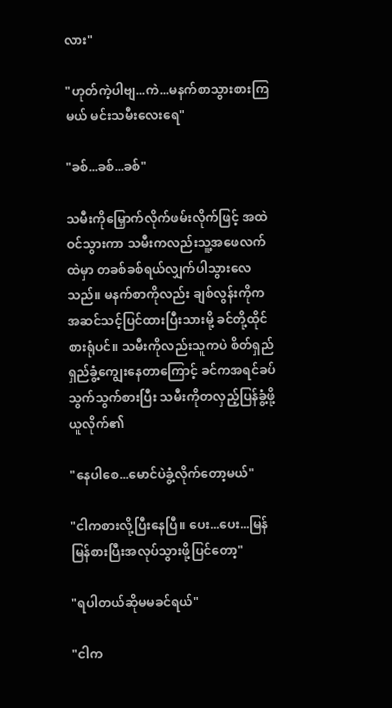လား"

"ဟုတ်ကဲ့ပါဗျ...ကဲ...မနက်စာသွားစားကြမယ် မင်းသမီးလေးရေ"

"ခစ်...ခစ်...ခစ်"

သမီးကိုမြှောက်လိုက်ဖမ်းလိုက်ဖြင့် အထဲဝင်သွားကာ သမီးကလည်းသူ့အဖေလက်ထဲမှာ တခစ်ခစ်ရယ်လျှက်ပါသွားလေသည်။ မနက်စာကိုလည်း ချစ်လွန်းကိုကအဆင်သင့်ပြင်ထားပြီးသားမို့ ခင်တို့ထိုင်စားရုံပင်။ သမီးကိုလည်းသူကပဲ စိတ်ရှည်ရှည်ခွံ့ကျွေးနေတာကြောင့် ခင်ကအရင်ခပ်သွက်သွက်စားပြီး သမီးကိုတလှည့်ပြန်ခွံ့ဖို့ယူလိုက်၏

"နေပါစေ...မောင်ပဲခွံ့လိုက်တော့မယ်"

"ငါကစားလို့ပြီးနေပြီ။ ပေး...ပေး...မြန်မြန်စားပြီးအလုပ်သွားဖို့ပြင်တော့"

"ရပါတယ်ဆိုမမခင်ရယ်"

"ငါက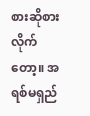စားဆိုစားလိုက်တော့။ အရစ်မရှည်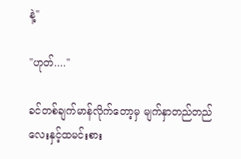နဲ့"

"ဟုတ်...."

ခင်တစ်ချက်မာန်လိုက်တော့မှ မျက်နှာတည်တည်လေးနှင့်ထမင်းစား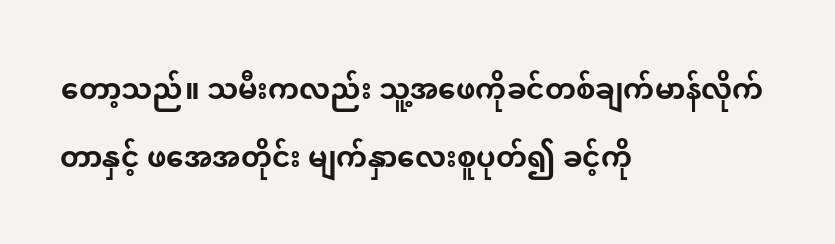တော့သည်။ သမီးကလည်း သူ့အဖေကိုခင်တစ်ချက်မာန်လိုက်တာနှင့် ဖအေအတိုင်း မျက်နှာလေးစူပုတ်၍ ခင့်ကို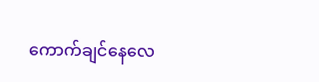ကောက်ချင်နေလေ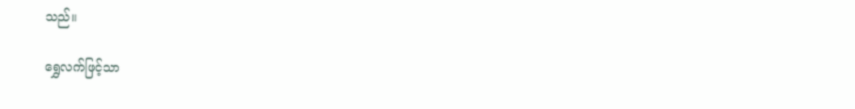သည်။

ရွှေလက်ဖြင့်သာ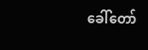ခေါ်တော်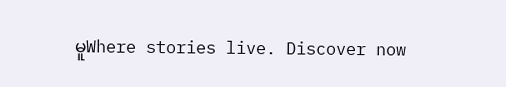မူWhere stories live. Discover now